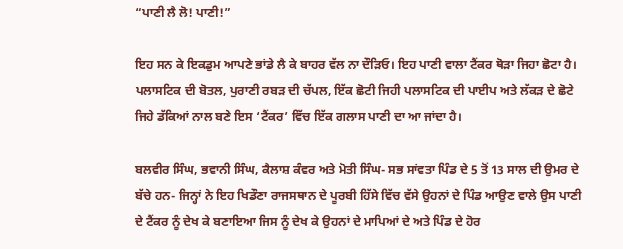“ਪਾਣੀ ਲੈ ਲੋ! ਪਾਣੀ!”

ਇਹ ਸਨ ਕੇ ਇਕਡੁਮ ਆਪਣੇ ਭਾਂਡੇ ਲੈ ਕੇ ਬਾਹਰ ਵੱਲ ਨਾ ਦੌੜਿਓ। ਇਹ ਪਾਣੀ ਵਾਲਾ ਟੈਂਕਰ ਥੋੜਾ ਜਿਹਾ ਛੋਟਾ ਹੈ। ਪਲਾਸਟਿਕ ਦੀ ਬੋਤਲ, ਪੁਰਾਣੀ ਰਬੜ ਦੀ ਚੱਪਲ, ਇੱਕ ਛੋਟੀ ਜਿਹੀ ਪਲਾਸਟਿਕ ਦੀ ਪਾਈਪ ਅਤੇ ਲੱਕੜ ਦੇ ਛੋਟੇ ਜਿਹੇ ਡੱਕਿਆਂ ਨਾਲ ਬਣੇ ਇਸ ‘ਟੈਂਕਰ’ ਵਿੱਚ ਇੱਕ ਗਲਾਸ ਪਾਣੀ ਦਾ ਆ ਜਾਂਦਾ ਹੈ।

ਬਲਵੀਰ ਸਿੰਘ, ਭਵਾਨੀ ਸਿੰਘ, ਕੈਲਾਸ਼ ਕੰਵਰ ਅਤੇ ਮੋਤੀ ਸਿੰਘ- ਸਭ ਸਾਂਵਤਾ ਪਿੰਡ ਦੇ 5 ਤੋਂ 13 ਸਾਲ ਦੀ ਉਮਰ ਦੇ ਬੱਚੇ ਹਨ- ਜਿਨ੍ਹਾਂ ਨੇ ਇਹ ਖਿਡੌਣਾ ਰਾਜਸਥਾਨ ਦੇ ਪੂਰਬੀ ਹਿੱਸੇ ਵਿੱਚ ਵੱਸੇ ਉਹਨਾਂ ਦੇ ਪਿੰਡ ਆਉਣ ਵਾਲੇ ਉਸ ਪਾਣੀ ਦੇ ਟੈਂਕਰ ਨੂੰ ਦੇਖ ਕੇ ਬਣਾਇਆ ਜਿਸ ਨੂੰ ਦੇਖ ਕੇ ਉਹਨਾਂ ਦੇ ਮਾਪਿਆਂ ਦੇ ਅਤੇ ਪਿੰਡ ਦੇ ਹੋਰ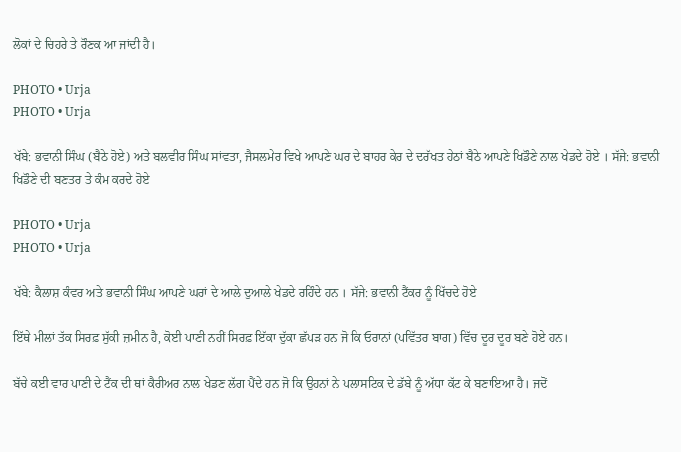ਲੋਕਾਂ ਦੇ ਚਿਹਰੇ ਤੇ ਰੌਣਕ ਆ ਜਾਂਦੀ ਹੈ।

PHOTO • Urja
PHOTO • Urja

ਖੱਬੇ: ਭਵਾਨੀ ਸਿੰਘ (ਬੈਠੇ ਹੋਏ) ਅਤੇ ਬਲਵੀਰ ਸਿੰਘ ਸਾਂਵਤਾ, ਜੈਸਲਮੇਰ ਵਿਖੇ ਆਪਣੇ ਘਰ ਦੇ ਬਾਹਰ ਕੇਰ ਦੇ ਦਰੱਖਤ ਹੇਠਾਂ ਬੈਠੇ ਆਪਣੇ ਖਿਡੌਣੇ ਨਾਲ ਖੇਡਦੇ ਹੋਏ । ਸੱਜੇ: ਭਵਾਨੀ ਖਿਡੌਣੇ ਦੀ ਬਣਤਰ ਤੇ ਕੰਮ ਕਰਦੇ ਹੋਏ

PHOTO • Urja
PHOTO • Urja

ਖੱਬੇ: ਕੈਲਾਸ਼ ਕੰਵਰ ਅਤੇ ਭਵਾਨੀ ਸਿੰਘ ਆਪਣੇ ਘਰਾਂ ਦੇ ਆਲੇ ਦੁਆਲੇ ਖੇਡਦੇ ਰਹਿੰਦੇ ਹਨ । ਸੱਜੇ: ਭਵਾਨੀ ਟੈਂਕਰ ਨੂੰ ਖਿੱਚਦੇ ਹੋਏ

ਇੱਥੇ ਮੀਲਾਂ ਤੱਕ ਸਿਰਫ਼ ਸੁੱਕੀ ਜ਼ਮੀਨ ਹੈ, ਕੋਈ ਪਾਣੀ ਨਹੀਂ ਸਿਰਫ਼ ਇੱਕਾ ਦੁੱਕਾ ਛੱਪੜ ਹਨ ਜੋ ਕਿ ਓਰਾਨਾਂ (ਪਵਿੱਤਰ ਬਾਗ) ਵਿੱਚ ਦੂਰ ਦੂਰ ਬਣੇ ਹੋਏ ਹਨ।

ਬੱਚੇ ਕਈ ਵਾਰ ਪਾਣੀ ਦੇ ਟੈਂਕ ਦੀ ਥਾਂ ਕੈਰੀਅਰ ਨਾਲ ਖੇਡਣ ਲੱਗ ਪੈਂਦੇ ਹਨ ਜੋ ਕਿ ਉਹਨਾਂ ਨੇ ਪਲਾਸਟਿਕ ਦੇ ਡੱਬੇ ਨੂੰ ਅੱਧਾ ਕੱਟ ਕੇ ਬਣਾਇਆ ਹੈ। ਜਦੋਂ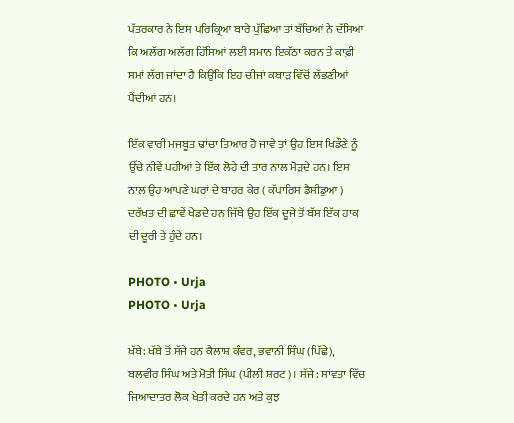ਪੱਤਰਕਾਰ ਨੇ ਇਸ ਪਰਿਕ੍ਰਿਆ ਬਾਰੇ ਪੁੱਛਿਆ ਤਾਂ ਬੱਚਿਆਂ ਨੇ ਦੱਸਿਆ ਕਿ ਅਲੱਗ ਅਲੱਗ ਹਿੱਸਿਆਂ ਲਈ ਸਮਾਨ ਇਕੱਠਾ ਕਰਨ ਤੇ ਕਾਫ਼ੀ ਸਮਾਂ ਲੱਗ ਜਾਂਦਾ ਹੈ ਕਿਉਂਕਿ ਇਹ ਚੀਜਾਂ ਕਬਾੜ ਵਿੱਚੋਂ ਲੱਭਣੀਆਂ ਪੈਂਦੀਆਂ ਹਨ।

ਇੱਕ ਵਾਰੀ ਮਜਬੂਤ ਢਾਂਚਾ ਤਿਆਰ ਹੋ ਜਾਵੇ ਤਾਂ ਉਹ ਇਸ ਖਿਡੌਣੇ ਨੂੰ ਉੱਚੇ ਨੀਵੇਂ ਪਹੀਆਂ ਤੇ ਇੱਕ ਲੋਹੇ ਦੀ ਤਾਰ ਨਾਲ ਮੋੜਦੇ ਹਨ। ਇਸ ਨਾਲ ਉਹ ਆਪਣੇ ਘਰਾਂ ਦੇ ਬਾਹਰ ਕੇਰ ( ਕੱਪਾਰਿਸ ਡੈਸੀਡੁਆ ) ਦਰੱਖਤ ਦੀ ਛਾਵੇਂ ਖੇਡਦੇ ਹਨ ਜਿੱਥੇ ਉਹ ਇੱਕ ਦੂਜੇ ਤੋਂ ਬੱਸ ਇੱਕ ਹਾਕ ਦੀ ਦੂਰੀ ਤੇ ਹੁੰਦੇ ਹਨ।

PHOTO • Urja
PHOTO • Urja

ਖੱਬੇ: ਖੱਬੇ ਤੋਂ ਸੱਜੇ ਹਨ ਕੈਲਾਸ਼ ਕੰਵਰ, ਭਵਾਨੀ ਸਿੰਘ (ਪਿੱਛੇ), ਬਲਵੀਰ ਸਿੰਘ ਅਤੇ ਮੋਤੀ ਸਿੰਘ (ਪੀਲੀ ਸ਼ਰਟ)। ਸੱਜੇ: ਸਾਂਵਤਾ ਵਿੱਚ ਜਿਆਦਾਤਰ ਲੋਕ ਖੇਤੀ ਕਰਦੇ ਹਨ ਅਤੇ ਕੁਝ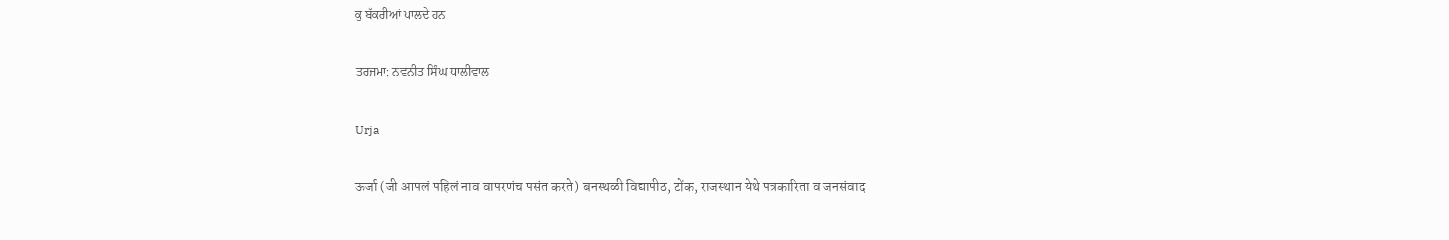ਕੁ ਬੱਕਰੀਆਂ ਪਾਲਦੇ ਹਨ

ਤਰਜਮਾ: ਨਵਨੀਤ ਸਿੰਘ ਧਾਲੀਵਾਲ

Urja

ऊर्जा (जी आपलं पहिलं नाव वापरणंच पसंत करते) बनस्थळी विद्यापीठ, टोंक, राजस्थान येथे पत्रकारिता व जनसंवाद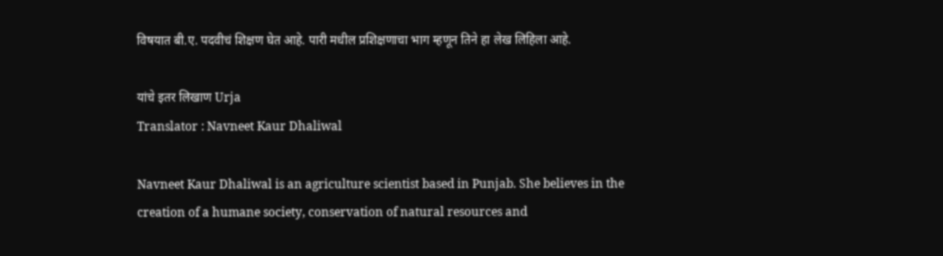विषयात बी.ए. पदवीचं शिक्षण घेत आहे. पारी मधील प्रशिक्षणाचा भाग म्हणून तिने हा लेख लिहिला आहे.

यांचे इतर लिखाण Urja
Translator : Navneet Kaur Dhaliwal

Navneet Kaur Dhaliwal is an agriculture scientist based in Punjab. She believes in the creation of a humane society, conservation of natural resources and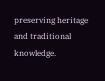preserving heritage and traditional knowledge.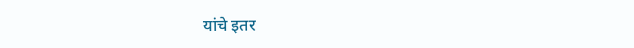यांचे इतर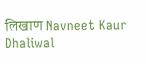लिखाण Navneet Kaur Dhaliwal